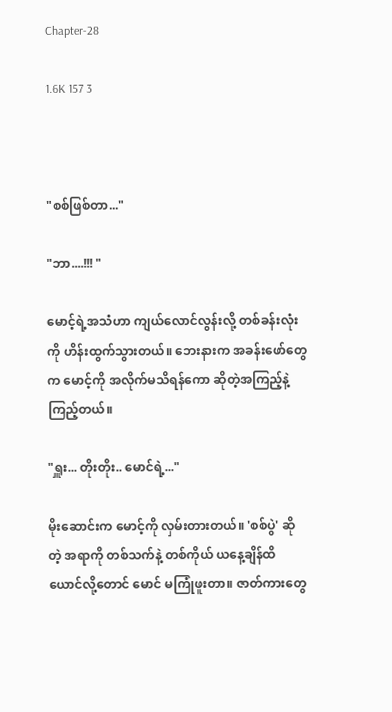Chapter-28

1.6K 157 3



"စစ်ဖြစ်တာ..."

"ဘာ....!!! "

မောင့်ရဲ့အသံဟာ ကျယ်လောင်လွန်းလို့ တစ်ခန်းလုံးကို ဟိန်းထွက်သွားတယ်။ ဘေးနားက အခန်းဖော်တွေက မောင့်ကို အလိုက်မသိရန်ကော ဆိုတဲ့အကြည့်နဲ့ကြည့်တယ်။

"ရှူး... တိုးတိုး.. မောင်ရဲ့..."

မိုးဆောင်းက မောင့်ကို လှမ်းတားတယ်။ 'စစ်ပွဲ' ဆိုတဲ့ အရာကို တစ်သက်နဲ့ တစ်ကိုယ် ယနေ့ချိန်ထိ ယောင်လို့တောင် မောင် မကြုံဖူးတာ။ ဇာတ်ကားတွေ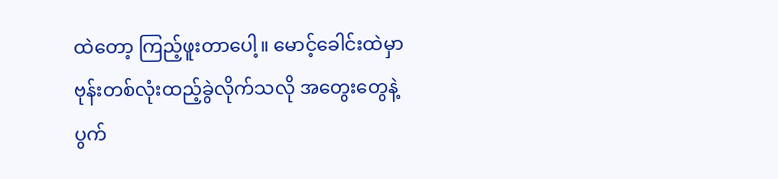ထဲတော့ ကြည့်ဖူးတာပေါ့။ မောင့်ခေါင်းထဲမှာ ဗုန်းတစ်လုံးထည့်ခွဲလိုက်သလို အတွေးတွေနဲ့ ပွက်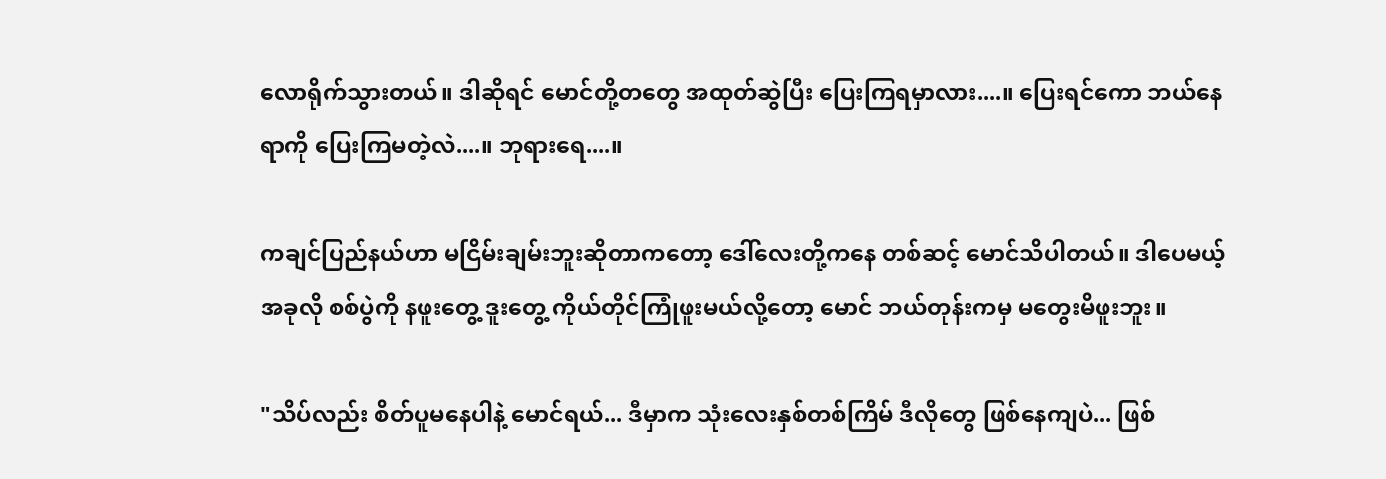လောရိုက်သွားတယ်။ ဒါဆိုရင် မောင်တို့တတွေ အထုတ်ဆွဲပြီး ပြေးကြရမှာလား....။ ပြေးရင်ကော ဘယ်နေရာကို ပြေးကြမတဲ့လဲ....။ ဘုရားရေ....။

ကချင်ပြည်နယ်ဟာ မငြိမ်းချမ်းဘူးဆိုတာကတော့ ဒေါ်လေးတို့ကနေ တစ်ဆင့် မောင်သိပါတယ်။ ဒါပေမယ့် အခုလို စစ်ပွဲကို နဖူးတွေ့ ဒူးတွေ့ ကိုယ်တိုင်ကြုံဖူးမယ်လို့တော့ မောင် ဘယ်တုန်းကမှ မတွေးမိဖူးဘူး။

"သိပ်လည်း စိတ်ပူမနေပါနဲ့ မောင်ရယ်... ဒီမှာက သုံးလေးနှစ်တစ်ကြိမ် ဒီလိုတွေ ဖြစ်နေကျပဲ... ဖြစ်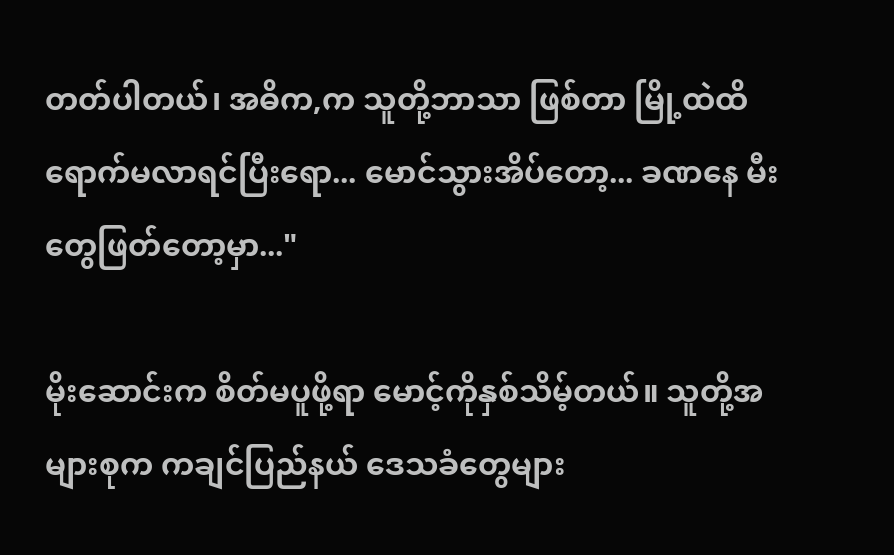တတ်ပါတယ်၊ အဓိက,က သူတို့ဘာသာ ဖြစ်တာ မြို့ထဲထိ ရောက်မလာရင်ပြီးရော... မောင်သွားအိပ်တော့... ခဏနေ မီးတွေဖြတ်တော့မှာ..."

မိုးဆောင်းက စိတ်မပူဖို့ရာ မောင့်ကိုနှစ်သိမ့်တယ်။ သူတို့အများစုက ကချင်ပြည်နယ် ဒေသခံတွေများ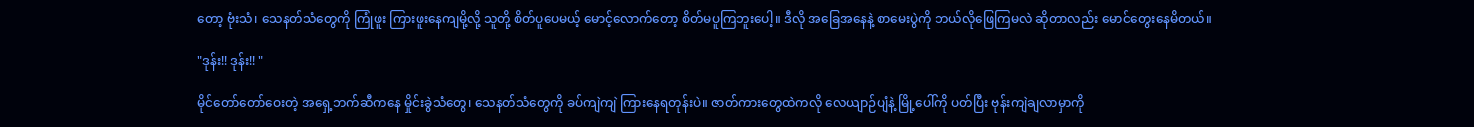တော့ ဗုံးသံ၊ သေနတ်သံတွေကို ကြုံဖူး ကြားဖူးနေကျမို့လို့ သူတို့ စိတ်ပူပေမယ့် မောင့်လောက်တော့ စိတ်မပူကြဘူးပေါ့။ ဒီလို အခြေအနေနဲ့ စာမေးပွဲကို ဘယ်လိုဖြေကြမလဲ ဆိုတာလည်း မောင်တွေးနေမိတယ်။

"ဒုန်း!! ဒုန်း!! "

မိုင်တော်တော်ဝေးတဲ့ အရှေ့ဘက်ဆီကနေ မှိုင်းခွဲသံတွေ၊ သေနတ်သံတွေကို ခပ်ကျဲကျဲ ကြားနေရတုန်းပဲ။ ဇာတ်ကားတွေထဲကလို လေယျာဉ်ပျံနဲ့ မြို့ပေါ်ကို ပတ်ပြီး ဗုန်းကျဲချလာမှာကို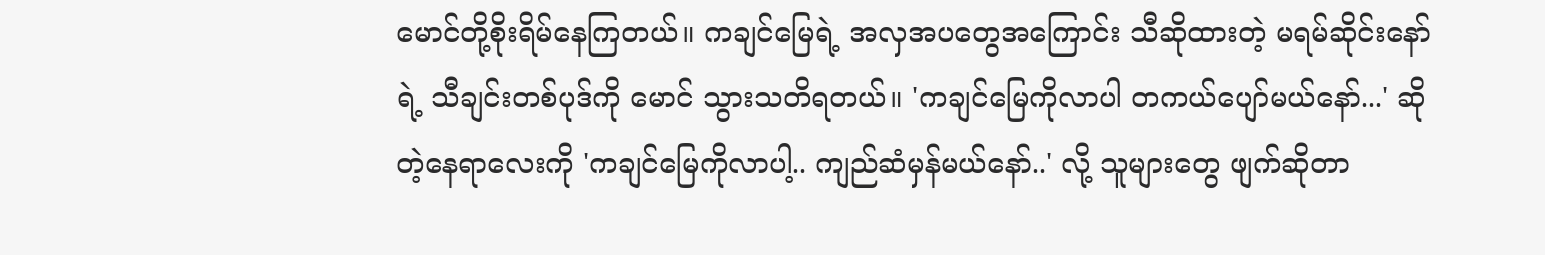မောင်တို့စိုးရိမ်နေကြတယ်။ ကချင်မြေရဲ့ အလှအပတွေအကြောင်း သီဆိုထားတဲ့ မရမ်ဆိုင်းနော်ရဲ့ သီချင်းတစ်ပုဒ်ကို မောင် သွားသတိရတယ်။ 'ကချင်မြေကိုလာပါ တကယ်ပျော်မယ်နော်...' ဆိုတဲ့နေရာလေးကို 'ကချင်မြေကိုလာပါ့.. ကျည်ဆံမှန်မယ်နော်..' လို့ သူများတွေ ဖျက်ဆိုတာ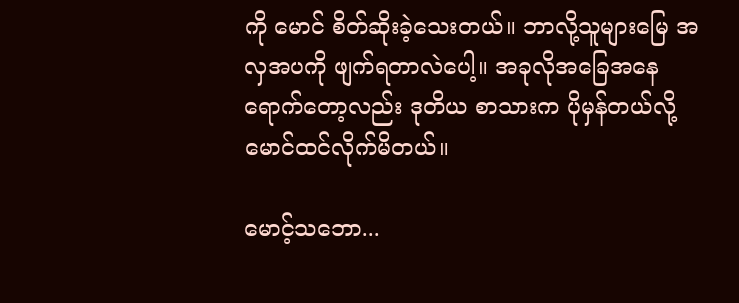ကို မောင် စိတ်ဆိုးခဲ့သေးတယ်။ ဘာလို့သူများမြေ အလှအပကို ဖျက်ရတာလဲပေါ့။ အခုလိုအခြေအနေရောက်တော့လည်း ဒုတိယ စာသားက ပိုမှန်တယ်လို့ မောင်ထင်လိုက်မိတယ်။

မောင့်သဘော...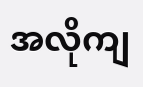အလိုကျ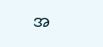အ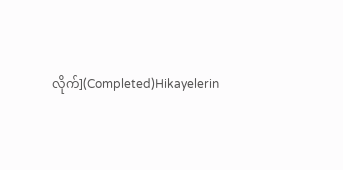လိုက်](Completed)Hikayelerin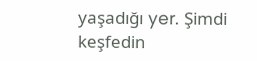yaşadığı yer. Şimdi keşfedin